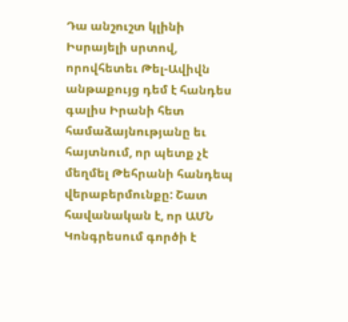Դա անշուշտ կլինի Իսրայելի սրտով, որովհետեւ Թել-Ավիվն անթաքույց դեմ է հանդես գալիս Իրանի հետ համաձայնությանը եւ հայտնում, որ պետք չէ մեղմել Թեհրանի հանդեպ վերաբերմունքը: Շատ հավանական է, որ ԱՄՆ Կոնգրեսում գործի է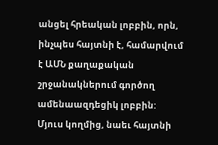անցել հրեական լոբբին, որն, ինչպես հայտնի է, համարվում է ԱՄՆ քաղաքական շրջանակներում գործող ամենաազդեցիկ լոբբին:
Մյուս կողմից, նաեւ հայտնի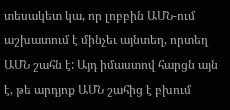տեսակետ կա, որ լոբբին ԱՄՆ-ում աշխատում է մինչեւ այնտեղ, որտեղ ԱՄՆ շահն է: Այդ իմաստով հարցն այն է, թե արդյոք ԱՄՆ շահից է բխում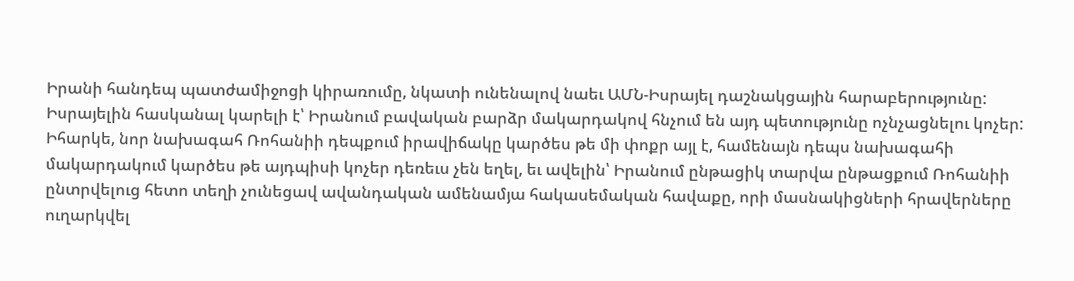Իրանի հանդեպ պատժամիջոցի կիրառումը, նկատի ունենալով նաեւ ԱՄՆ-Իսրայել դաշնակցային հարաբերությունը:
Իսրայելին հասկանալ կարելի է՝ Իրանում բավական բարձր մակարդակով հնչում են այդ պետությունը ոչնչացնելու կոչեր: Իհարկե, նոր նախագահ Ռոհանիի դեպքում իրավիճակը կարծես թե մի փոքր այլ է, համենայն դեպս նախագահի մակարդակում կարծես թե այդպիսի կոչեր դեռեւս չեն եղել, եւ ավելին՝ Իրանում ընթացիկ տարվա ընթացքում Ռոհանիի ընտրվելուց հետո տեղի չունեցավ ավանդական ամենամյա հակասեմական հավաքը, որի մասնակիցների հրավերները ուղարկվել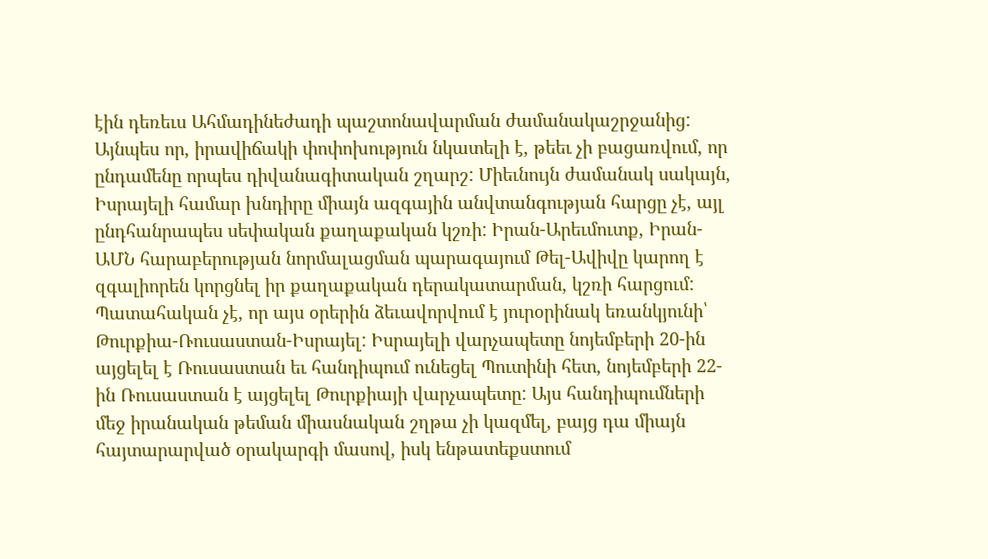էին դեռեւս Ահմադինեժադի պաշտոնավարման ժամանակաշրջանից:
Այնպես որ, իրավիճակի փոփոխություն նկատելի է, թեեւ չի բացառվում, որ ընդամենը որպես դիվանագիտական շղարշ: Միեւնույն ժամանակ սակայն, Իսրայելի համար խնդիրը միայն ազգային անվտանգության հարցը չէ, այլ ընդհանրապես սեփական քաղաքական կշռի: Իրան-Արեւմուտք, Իրան-ԱՄՆ հարաբերության նորմալացման պարագայում Թել-Ավիվը կարող է զգալիորեն կորցնել իր քաղաքական դերակատարման, կշռի հարցում:
Պատահական չէ, որ այս օրերին ձեւավորվում է յուրօրինակ եռանկյունի՝ Թուրքիա-Ռուսաստան-Իսրայել: Իսրայելի վարչապետը նոյեմբերի 20-ին այցելել է Ռուսաստան եւ հանդիպում ունեցել Պուտինի հետ, նոյեմբերի 22-ին Ռուսաստան է այցելել Թուրքիայի վարչապետը: Այս հանդիպումների մեջ իրանական թեման միասնական շղթա չի կազմել, բայց դա միայն հայտարարված օրակարգի մասով, իսկ ենթատեքստում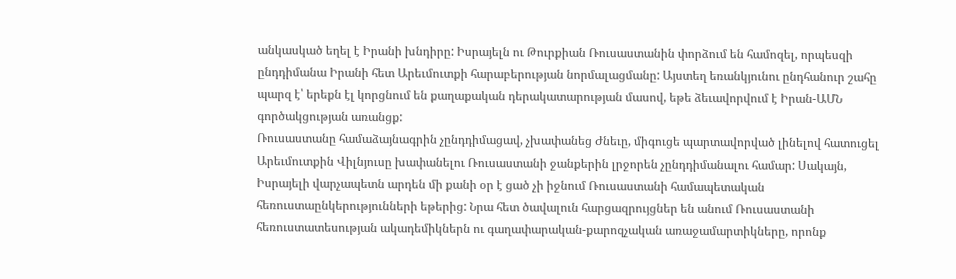անկասկած եղել է Իրանի խնդիրը: Իսրայելն ու Թուրքիան Ռուսաստանին փորձում են համոզել, որպեսզի ընդդիմանա Իրանի հետ Արեւմուտքի հարաբերության նորմալացմանը: Այստեղ եռանկյունու ընդհանուր շահը պարզ է՝ երեքն էլ կորցնում են քաղաքական դերակատարության մասով, եթե ձեւավորվում է Իրան-ԱՄՆ գործակցության առանցք:
Ռուսաստանը համաձայնագրին չընդդիմացավ, չխափանեց Ժնեւը, միգուցե պարտավորված լինելով հատուցել Արեւմուտքին Վիլնյուսը խափանելու Ռուսաստանի ջանքերին լրջորեն չընդդիմանալու համար: Սակայն, Իսրայելի վարչապետն արդեն մի քանի օր է ցած չի իջնում Ռուսաստանի համապետական հեռուստաընկերությունների եթերից: Նրա հետ ծավալուն հարցազրույցներ են անում Ռուսաստանի հեռուստատեսության ակադեմիկներն ու գաղափարական-քարոզչական առաջամարտիկները, որոնք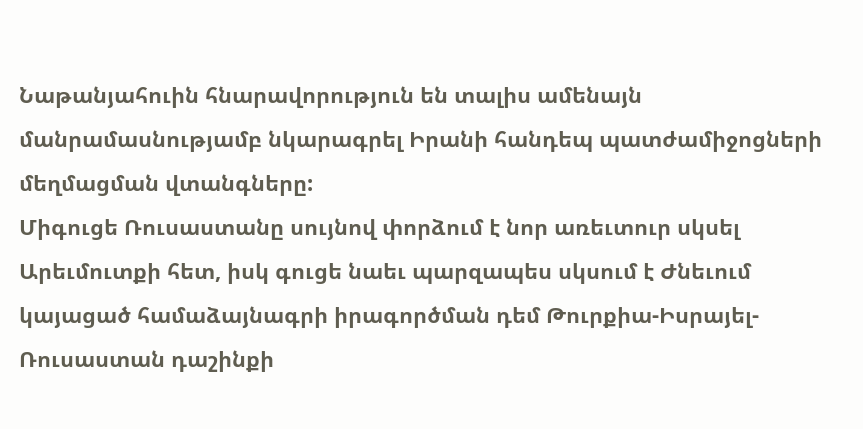Նաթանյահուին հնարավորություն են տալիս ամենայն մանրամասնությամբ նկարագրել Իրանի հանդեպ պատժամիջոցների մեղմացման վտանգները:
Միգուցե Ռուսաստանը սույնով փորձում է նոր առեւտուր սկսել Արեւմուտքի հետ, իսկ գուցե նաեւ պարզապես սկսում է Ժնեւում կայացած համաձայնագրի իրագործման դեմ Թուրքիա-Իսրայել-Ռուսաստան դաշինքի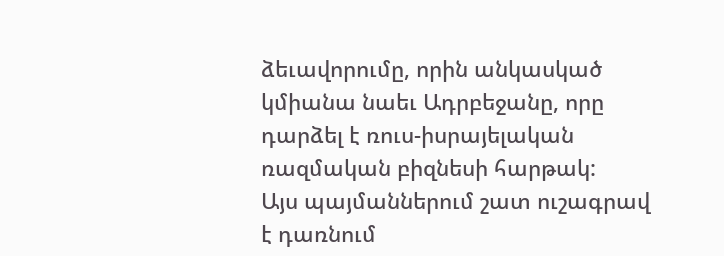ձեւավորումը, որին անկասկած կմիանա նաեւ Ադրբեջանը, որը դարձել է ռուս-իսրայելական ռազմական բիզնեսի հարթակ:
Այս պայմաններում շատ ուշագրավ է դառնում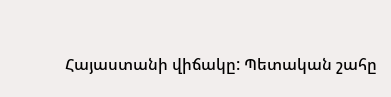Հայաստանի վիճակը: Պետական շահը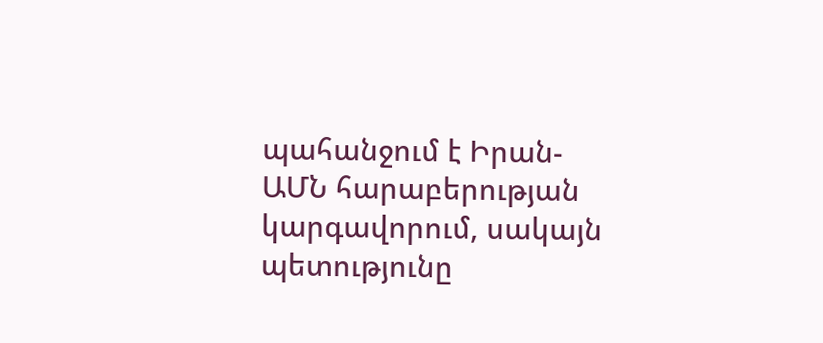պահանջում է Իրան-ԱՄՆ հարաբերության կարգավորում, սակայն պետությունը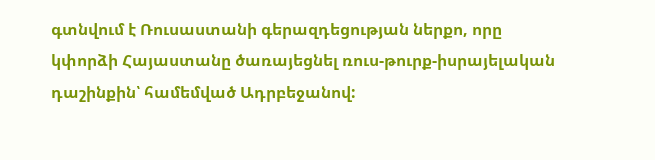գտնվում է Ռուսաստանի գերազդեցության ներքո, որը կփորձի Հայաստանը ծառայեցնել ռուս-թուրք-իսրայելական դաշինքին՝ համեմված Ադրբեջանով: